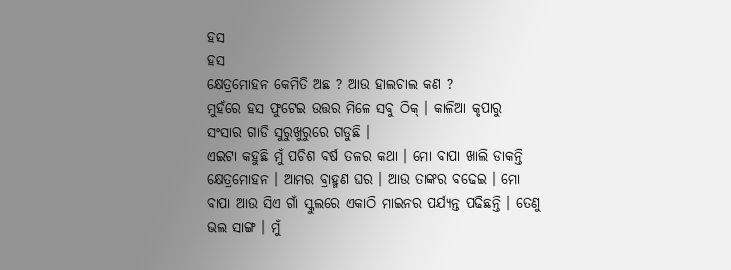ହସ
ହସ
କ୍ଷେତ୍ରମୋହନ କେମିତି ଅଛ ? ଆଉ ହାଲଚାଲ କଣ ?
ମୁହଁରେ ହସ ଫୁଟେଇ ଉତ୍ତର ମିଳେ ସବୁ ଠିକ୍ । କାଳିଆ କୃପାରୁ ସଂସାର ଗାଡି ସୁରୁଖୁରୁରେ ଗଡୁଛି ।
ଏଇଟା କହୁଛି ମୁଁ ପଚିଶ ବର୍ଷ ତଳର କଥା । ମୋ ବାପା ଖାଲି ଡାକନ୍ତି କ୍ଷେତ୍ରମୋହନ । ଆମର ବ୍ରାହ୍ମଣ ଘର । ଆଉ ତାଙ୍କର ବଢେଇ । ମୋ ବାପା ଆଉ ସିଏ ଗାଁ ସ୍କୁଲରେ ଏକାଠି ମାଇନର ପର୍ଯ୍ୟନ୍ତ ପଢିଛନ୍ତି । ତେଣୁ ଭଲ ସାଙ୍ଗ । ମୁଁ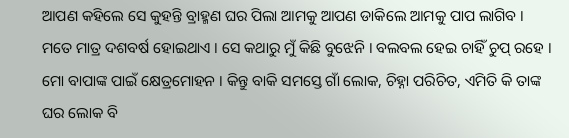ଆପଣ କହିଲେ ସେ କୁହନ୍ତି ବ୍ରାହ୍ମଣ ଘର ପିଲା ଆମକୁ ଆପଣ ଡାକିଲେ ଆମକୁ ପାପ ଲାଗିବ । ମତେ ମାତ୍ର ଦଶବର୍ଷ ହୋଇଥାଏ । ସେ କଥାରୁ ମୁଁ କିଛି ବୁଝେନି । ବଲବଲ ହେଇ ଚାହିଁ ଚୁପ୍ ରହେ ।
ମୋ ବାପାଙ୍କ ପାଇଁ କ୍ଷେତ୍ରମୋହନ । କିନ୍ତୁ ବାକି ସମସ୍ତେ ଗାଁ ଲୋକ, ଚିହ୍ନା ପରିଚିତ, ଏମିତି କି ତାଙ୍କ ଘର ଲୋକ ବି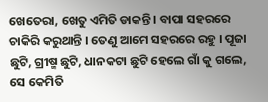ଖେତେରା, ଖେତୁ ଏମିତି ଡାକନ୍ତି । ବାପା ସହରରେ ଚାକିରି କରୁଥାନ୍ତି । ତେଣୁ ଆମେ ସହରରେ ରହୁ । ପୂଜା ଛୁଟି, ଗ୍ରୀଷ୍ମ ଛୁଟି, ଧାନକଟା ଛୁଟି ହେଲେ ଗାଁ କୁ ଗଲେ, ସେ କେମିତି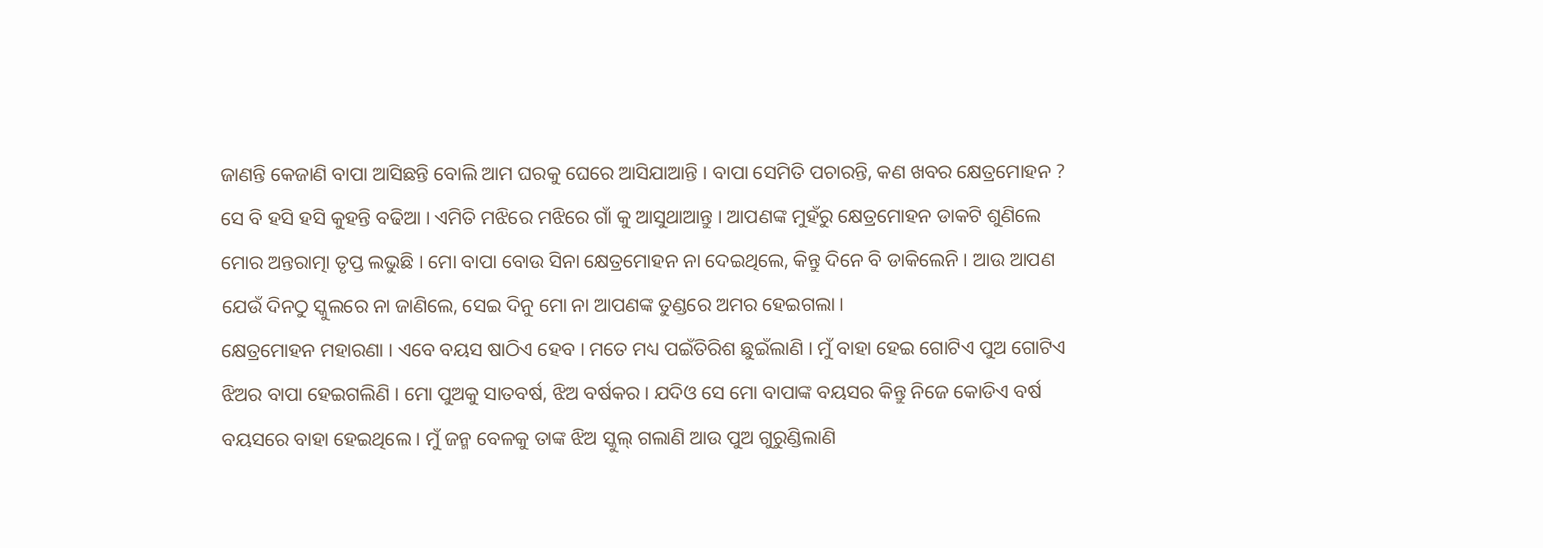ଜାଣନ୍ତି କେଜାଣି ବାପା ଆସିଛନ୍ତି ବୋଲି ଆମ ଘରକୁ ଘେରେ ଆସିଯାଆନ୍ତି । ବାପା ସେମିତି ପଚାରନ୍ତି, କଣ ଖବର କ୍ଷେତ୍ରମୋହନ ? ସେ ବି ହସି ହସି କୁହନ୍ତି ବଢିଆ । ଏମିତି ମଝିରେ ମଝିରେ ଗାଁ କୁ ଆସୁଥାଆନ୍ତୁ । ଆପଣଙ୍କ ମୁହଁରୁ କ୍ଷେତ୍ରମୋହନ ଡାକଟି ଶୁଣିଲେ ମୋର ଅନ୍ତରାତ୍ମା ତୃପ୍ତ ଲଭୁଛି । ମୋ ବାପା ବୋଉ ସିନା କ୍ଷେତ୍ରମୋହନ ନା ଦେଇଥିଲେ, କିନ୍ତୁ ଦିନେ ବି ଡାକିଲେନି । ଆଉ ଆପଣ ଯେଉଁ ଦିନଠୁ ସ୍କୁଲରେ ନା ଜାଣିଲେ, ସେଇ ଦିନୁ ମୋ ନା ଆପଣଙ୍କ ତୁଣ୍ଡରେ ଅମର ହେଇଗଲା ।
କ୍ଷେତ୍ରମୋହନ ମହାରଣା । ଏବେ ବୟସ ଷାଠିଏ ହେବ । ମତେ ମଧ୍ୟ ପଇଁତିରିଶ ଛୁଇଁଲାଣି । ମୁଁ ବାହା ହେଇ ଗୋଟିଏ ପୁଅ ଗୋଟିଏ ଝିଅର ବାପା ହେଇଗଲିଣି । ମୋ ପୁଅକୁ ସାତବର୍ଷ, ଝିଅ ବର୍ଷକର । ଯଦିଓ ସେ ମୋ ବାପାଙ୍କ ବୟସର କିନ୍ତୁ ନିଜେ କୋଡିଏ ବର୍ଷ ବୟସରେ ବାହା ହେଇଥିଲେ । ମୁଁ ଜନ୍ମ ବେଳକୁ ତାଙ୍କ ଝିଅ ସ୍କୁଲ୍ ଗଲାଣି ଆଉ ପୁଅ ଗୁରୁଣ୍ଡିଲାଣି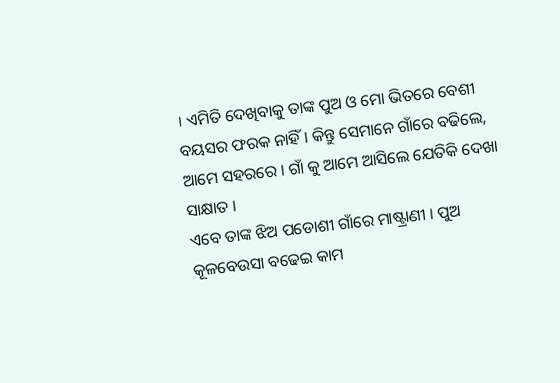। ଏମିତି ଦେଖିବାକୁ ତାଙ୍କ ପୁଅ ଓ ମୋ ଭିତରେ ବେଶୀ ବୟସର ଫରକ ନାହିଁ । କିନ୍ତୁ ସେମାନେ ଗାଁରେ ବଢିଲେ, ଆମେ ସହରରେ । ଗାଁ କୁ ଆମେ ଆସିଲେ ଯେତିକି ଦେଖା ସାକ୍ଷାତ ।
ଏବେ ତାଙ୍କ ଝିଅ ପଡୋଶୀ ଗାଁରେ ମାଷ୍ଟ୍ରାଣୀ । ପୁଅ କୂଳବେଉସା ବଢେଇ କାମ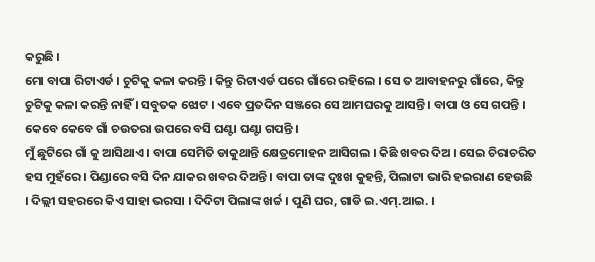କରୁଛି ।
ମୋ ବାପା ରିଟାଏର୍ଡ । ଚୁଟିକୁ କଳା କରନ୍ତି । କିନ୍ତୁ ରିଟାଏର୍ଡ ପରେ ଗାଁରେ ରହିଲେ । ସେ ତ ଆବାହନରୁ ଗାଁରେ, କିନ୍ତୁ ଚୁଟିକୁ କଳା କରନ୍ତି ନାହିଁ । ସବୁତକ ଝୋଟ । ଏବେ ପ୍ରତଦିନ ସଞ୍ଜରେ ସେ ଆମଘରକୁ ଆସନ୍ତି । ବାପା ଓ ସେ ଗପନ୍ତି । କେବେ କେବେ ଗାଁ ଚଉତରା ଉପରେ ବସି ଘଣ୍ଟା ଘଣ୍ଟା ଗପନ୍ତି ।
ମୁଁ ଛୁଟିରେ ଗାଁ କୁ ଆସିଥାଏ । ବାପା ସେମିତି ଡାକୁଥାନ୍ତି କ୍ଷେତ୍ରମୋହନ ଆସିଗଲ । କିଛି ଖବର ଦିଅ । ସେଇ ଚିରାଚରିତ ହସ ମୁହଁରେ । ପିଣ୍ଡାରେ ବସି ଦିନ ଯାକର ଖବର ଦିଅନ୍ତି । ବାପା ତାଙ୍କ ଦୁଃଖ କୁହନ୍ତି, ପିଲାଟା ଭାରି ହଇରାଣ ହେଉଛି । ଦିଲ୍ଲୀ ସହରରେ କିଏ ସାହା ଭରସା । ଦିଦିଟା ପିଲାଙ୍କ ଖର୍ଚ୍ଚ । ପୁଣି ଘର, ଗାଡି ଇ.ଏମ୍.ଆଇ. ।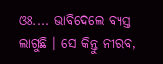ଓଃ.... ଭାବିଦେଲେ ବ୍ୟସ୍ତ ଲାଗୁଛି । ସେ କିନ୍ତୁ ନୀରବ,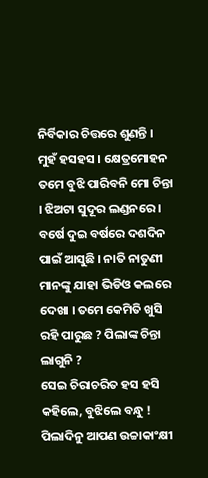ନିର୍ବିକାର ଚିତ୍ତରେ ଶୁଣନ୍ତି । ମୁହଁ ହସହସ । କ୍ଷେତ୍ରମୋହନ ତମେ ବୁଝି ପାରିବନି ମୋ ଚିନ୍ତା । ଝିଅଟା ସୁଦୂର ଲଣ୍ଡନରେ । ବର୍ଷେ ଦୁଇ ବର୍ଷରେ ଦଶଦିନ ପାଇଁ ଆସୁଛି । ନାତି ନାତୁଣୀ ମାନଙ୍କୁ ଯାହା ଭିଡିଓ କଲରେ ଦେଖା । ତମେ କେମିତି ଖୁସି ରହି ପାରୁଛ ? ପିଲାଙ୍କ ଚିନ୍ତା ଲାଗୁନି ?
ସେଇ ଚିରାଚରିତ ହସ ହସି କହିଲେ, ବୁଝିଲେ ବନ୍ଧୁ ! ପିଲାଦିନୁ ଆପଣ ଉଚ୍ଚାକାଂକ୍ଷୀ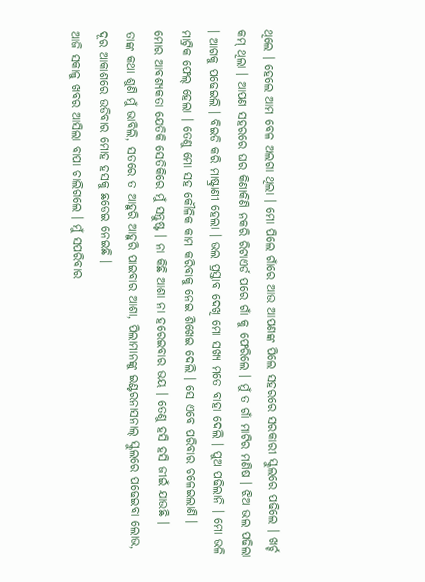ଥିଲେ । ହେଲେ ଆମ ବେଳ ଅଲଗା ଥିଲା । ମୋ ପିଲେ ଗାଁରେ ଆଉ ଆପଣଙ୍କ ପିଲେ ସହରରେ ସରକାରୀ ସ୍କୁଲରେ ପଢିଲେ । ଖର୍ଚ୍ଚ କମ୍ ଥିଲା । ଆପଣ ସହରରେ ଘର କିଣାକିଣି ନକରି ରିଟାଏର୍ଡ ପରେ ଗାଁ କୁ ଫେରିଲେ । ମୁଁ ତ ଗାଁ ମାଟିର ମଣିଷ । ଝିଅ ଭଲ ପଢିଲା । ଆଗକୁ ପଢେଇଲି । ବିଇଡି କରି ମାଷ୍ଟ୍ରାଣୀ ହେଲା । ଭଲ ପ୍ରସ୍ତାବ ଦେଖି ମୋ ସଖ୍ୟ ମତେ ବାହା ଦେଲି । ପୁଅ ପଢିଲାନି । ମୋ ଭଳି ମାଟ୍ରିକ ଫେଲ୍ ହେଲା । ତେଣୁ ମୋ ସହ କୌଳିକ କାମ କରିବାକୁ ନେଇ ଶିଖେଇ ଦେଲି । ସେ ଏବେ ପରିବାର ଚଳେଇଲାଣି ।
ମୋର ଆବଶ୍ୟକତା ଯେତିକି ସେତିକିରେ ମୁଁ ସନ୍ତୁଷ୍ଟ । ନା କିଛି ଆଶା ନା ହରେଇବାର ଭୟ । ତେଣୁ ହସି ହସି ଜୀଇଁ ଯାଉଛି ।
ତାଙ୍କ କଥା ଶୁଣି ମୁଁ ଭାବିଲି, ସତରେ ତ ଆହୁରି ଆହୁରି ପାଇବାର ଆଶା, ପିଲାମାନଙ୍କୁ ଇଣ୍ଟରନାସନାଲ୍ ସ୍କୁଲରେ ପଢେଇବା ଲୋଭ, ଦୂର ଆକାଶରେ ଉଡିବାର ମୋହ ହସକୁ ଛଡେଇ ନେଇଛି ।
ଆଜି ସକାଳୁ ଖବର ଆସିଲା ବାପା ଚାଲିଗଲେ । ମୁଁ ସପରିବାର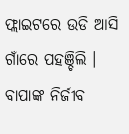ଫ୍ଲାଇଟରେ ଉଡି ଆସି ଗାଁରେ ପହଞ୍ଚିଲି । ବାପାଙ୍କ ନିର୍ଜୀବ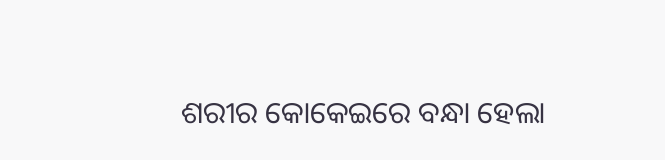ଶରୀର କୋକେଇରେ ବନ୍ଧା ହେଲା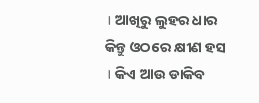। ଆଖିରୁ ଲୁହର ଧାର କିନ୍ତୁ ଓଠରେ କ୍ଷୀଣ ହସ । କିଏ ଆଉ ଡାକିବ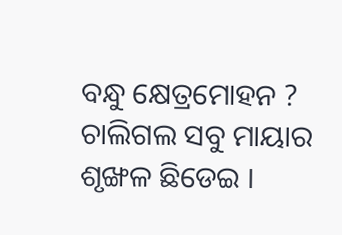ବନ୍ଧୁ କ୍ଷେତ୍ରମୋହନ ? ଚାଲିଗଲ ସବୁ ମାୟାର ଶୃଙ୍ଖଳ ଛିଡେଇ ।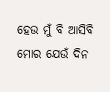ହେଉ ମୁଁ ବି ଆସିବି ମୋର ଯେଉଁ ଦିନ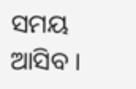ସମୟ ଆସିବ ।